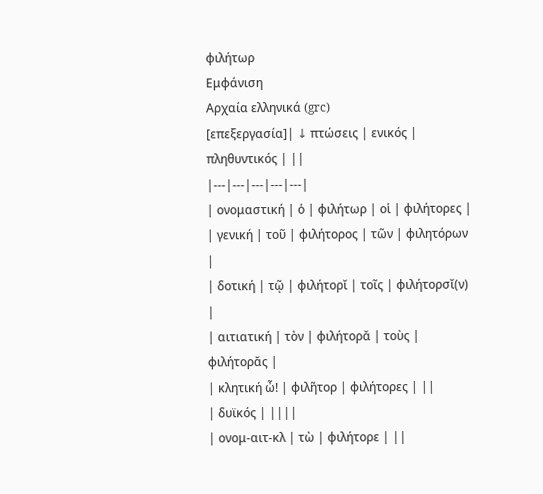φιλήτωρ
Εμφάνιση
Αρχαία ελληνικά (grc)
[επεξεργασία]| ↓ πτώσεις | ενικός | πληθυντικός | ||
|---|---|---|---|---|
| ονομαστική | ὁ | φιλήτωρ | οἱ | φιλήτορες |
| γενική | τοῦ | φιλήτορος | τῶν | φιλητόρων |
| δοτική | τῷ | φιλήτορῐ | τοῖς | φιλήτορσῐ(ν) |
| αιτιατική | τὸν | φιλήτορᾰ | τοὺς | φιλήτορᾰς |
| κλητική ὦ! | φιλῆτορ | φιλήτορες | ||
| δυϊκός | ||||
| ονομ-αιτ-κλ | τὼ | φιλήτορε | ||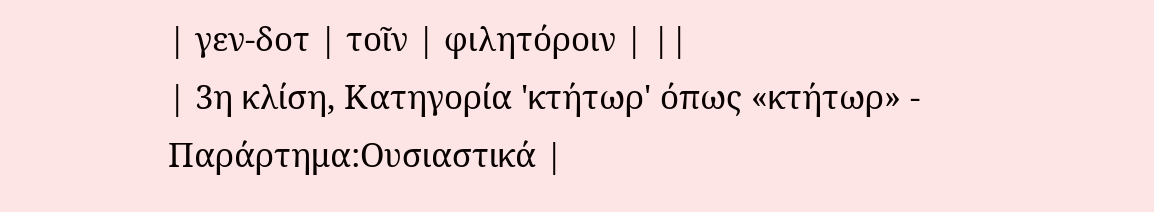| γεν-δοτ | τοῖν | φιλητόροιν | ||
| 3η κλίση, Κατηγορία 'κτήτωρ' όπως «κτήτωρ» - Παράρτημα:Ουσιαστικά |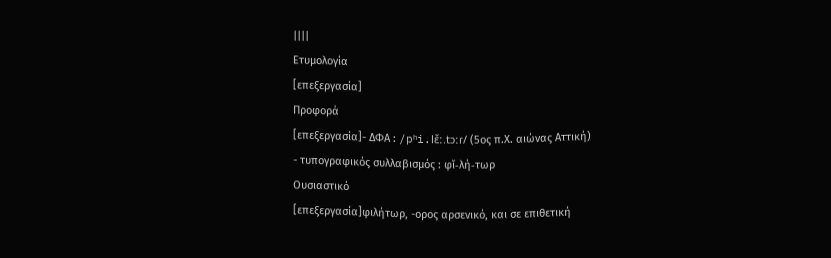||||
Ετυμολογία
[επεξεργασία]
Προφορά
[επεξεργασία]- ΔΦΑ : /pʰi.lɛ̌ː.tɔːɾ/ (5ος π.Χ. αιώνας Αττική)
- τυπογραφικός συλλαβισμός : φῐ‐λή‐τωρ
Ουσιαστικό
[επεξεργασία]φιλήτωρ, -ορος αρσενικό, και σε επιθετική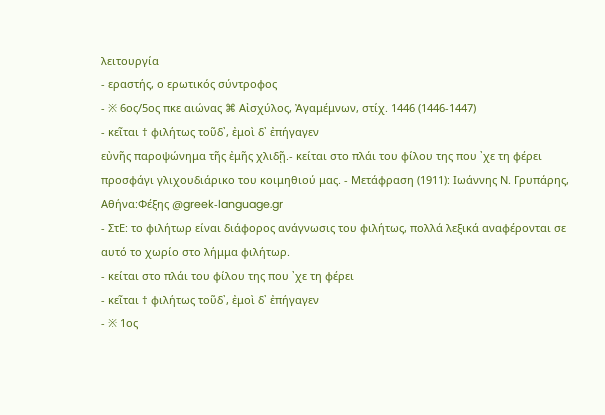λειτουργία
- εραστής, ο ερωτικός σύντροφος
- ※ 6ος/5ος πκε αιώνας ⌘ Αἰσχύλος, Ἀγαμέμνων, στίχ. 1446 (1446-1447)
- κεῖται † φιλήτως τοῦδ᾽, ἐμοὶ δ᾽ ἐπήγαγεν
εὐνῆς παροψώνημα τῆς ἐμῆς χλιδῇ.- κείται στο πλάι του φίλου της που ᾽χε τη φέρει
προσφάγι γλιχουδιάρικο του κοιμηθιού μας. - Μετάφραση (1911): Ιωάννης Ν. Γρυπάρης, Αθήνα:Φέξης @greek‑language.gr
- ΣτΕ: το φιλήτωρ είναι διάφορος ανάγνωσις του φιλήτως, πολλά λεξικά αναφέρονται σε αυτό το χωρίο στο λήμμα φιλήτωρ.
- κείται στο πλάι του φίλου της που ᾽χε τη φέρει
- κεῖται † φιλήτως τοῦδ᾽, ἐμοὶ δ᾽ ἐπήγαγεν
- ※ 1ος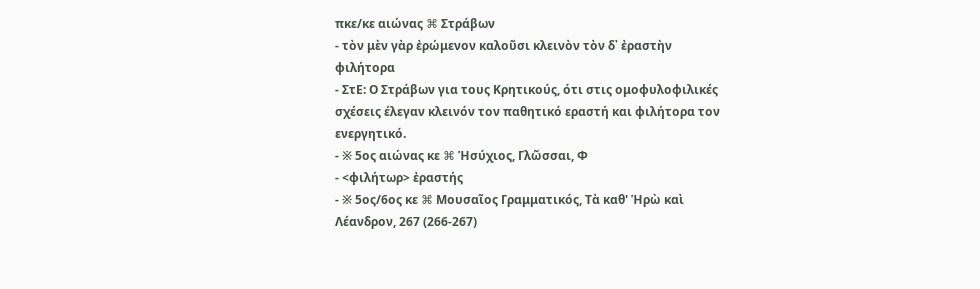πκε/κε αιώνας ⌘ Στράβων
- τὸν μὲν γὰρ ἐρώμενον καλοῦσι κλεινὸν τὸν δ᾽ ἐραστὴν φιλήτορα
- ΣτΕ: Ο Στράβων για τους Κρητικούς, ότι στις ομοφυλοφιλικές σχέσεις έλεγαν κλεινόν τον παθητικό εραστή και φιλήτορα τον ενεργητικό.
- ※ 5ος αιώνας κε ⌘ Ἡσύχιος, Γλῶσσαι, Φ
- <φιλήτωρ> ἐραστής
- ※ 5ος/6ος κε ⌘ Μουσαῖος Γραμματικός, Τὰ καθ' Ἡρὼ καὶ Λέανδρον, 267 (266-267)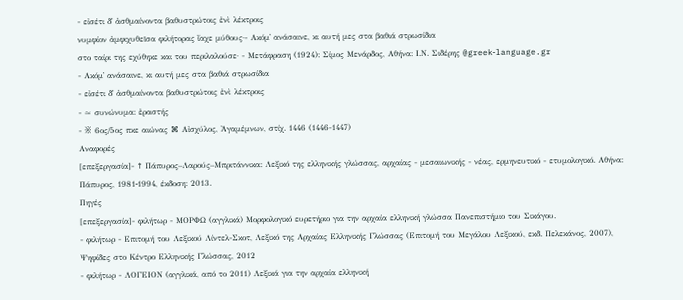- εἰσέτι δ᾽ ἀσθμαίνοντα βαθυστρώτοις ἐνὶ λέκτροις
νυμφίον ἀμφιχυθεῖσα φιλήτορας ἴαχε μύθους·- Ακόμ᾽ ανάσαινε, κι αυτή μες στα βαθιά στρωσίδια
στο ταίρι της εχύθηκε και του περιλαλούσε· - Μετάφραση (1924): Σίμος Μενάρδος, Αθήνα: Ι.Ν. Σιδέρης @greek‑language.gr
- Ακόμ᾽ ανάσαινε, κι αυτή μες στα βαθιά στρωσίδια
- εἰσέτι δ᾽ ἀσθμαίνοντα βαθυστρώτοις ἐνὶ λέκτροις
- ≈ συνώνυμα: ἐραστής
- ※ 6ος/5ος πκε αιώνας ⌘ Αἰσχύλος, Ἀγαμέμνων, στίχ. 1446 (1446-1447)
Αναφορές
[επεξεργασία]- ↑ Πάπυρος–Λαρούς–Μπριτάννικα: Λεξικό της ελληνικής γλώσσας, αρχαίας - μεσαιωνικής - νέας, ερμηνευτικό - ετυμολογικό. Αθήνα: Πάπυρος, 1981‑1994, έκδοση: 2013.
Πηγές
[επεξεργασία]- φιλήτωρ - ΜΟΡΦΩ (αγγλικά) Μορφολογικό ευρετήριο για την αρχαία ελληνική γλώσσα Πανεπιστήμιο του Σικάγου.
- φιλήτωρ - Επιτομή του Λεξικού Λίντελ-Σκοτ, Λεξικό της Αρχαίας Ελληνικής Γλώσσας (Επιτομή του Μεγάλου Λεξικού, εκδ. Πελεκάνος, 2007), Ψηφίδες στο Κέντρο Ελληνικής Γλώσσας, 2012
- φιλήτωρ - ΛΟΓΕΙΟΝ (αγγλικά, από το 2011) Λεξικά για την αρχαία ελληνική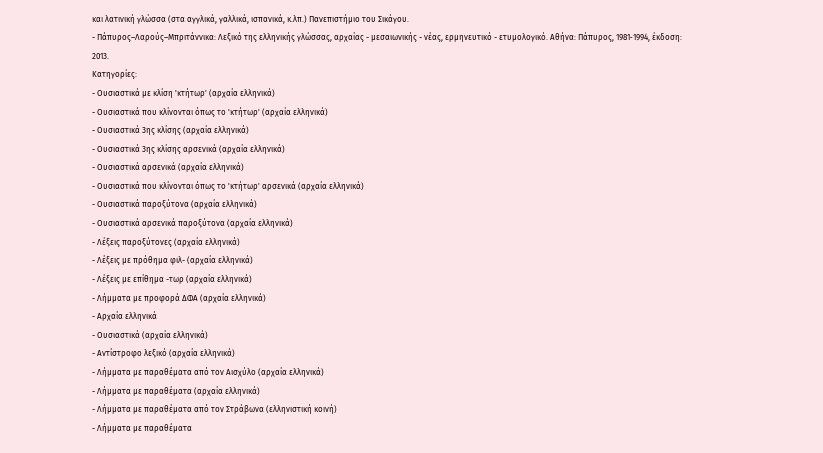και λατινική γλώσσα (στα αγγλικά, γαλλικά, ισπανικά, κ.λπ.) Πανεπιστήμιο του Σικάγου.
- Πάπυρος–Λαρούς–Μπριτάννικα: Λεξικό της ελληνικής γλώσσας, αρχαίας - μεσαιωνικής - νέας, ερμηνευτικό - ετυμολογικό. Αθήνα: Πάπυρος, 1981‑1994, έκδοση: 2013.
Κατηγορίες:
- Ουσιαστικά με κλίση 'κτήτωρ' (αρχαία ελληνικά)
- Ουσιαστικά που κλίνονται όπως το 'κτήτωρ' (αρχαία ελληνικά)
- Ουσιαστικά 3ης κλίσης (αρχαία ελληνικά)
- Ουσιαστικά 3ης κλίσης αρσενικά (αρχαία ελληνικά)
- Ουσιαστικά αρσενικά (αρχαία ελληνικά)
- Ουσιαστικά που κλίνονται όπως το 'κτήτωρ' αρσενικά (αρχαία ελληνικά)
- Ουσιαστικά παροξύτονα (αρχαία ελληνικά)
- Ουσιαστικά αρσενικά παροξύτονα (αρχαία ελληνικά)
- Λέξεις παροξύτονες (αρχαία ελληνικά)
- Λέξεις με πρόθημα φιλ- (αρχαία ελληνικά)
- Λέξεις με επίθημα -τωρ (αρχαία ελληνικά)
- Λήμματα με προφορά ΔΦΑ (αρχαία ελληνικά)
- Αρχαία ελληνικά
- Ουσιαστικά (αρχαία ελληνικά)
- Αντίστροφο λεξικό (αρχαία ελληνικά)
- Λήμματα με παραθέματα από τον Αισχύλο (αρχαία ελληνικά)
- Λήμματα με παραθέματα (αρχαία ελληνικά)
- Λήμματα με παραθέματα από τον Στράβωνα (ελληνιστική κοινή)
- Λήμματα με παραθέματα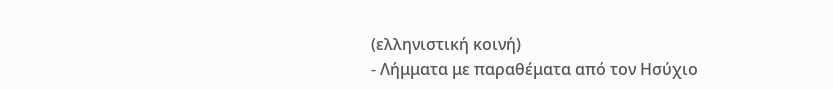(ελληνιστική κοινή)
- Λήμματα με παραθέματα από τον Ησύχιο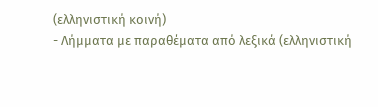(ελληνιστική κοινή)
- Λήμματα με παραθέματα από λεξικά (ελληνιστική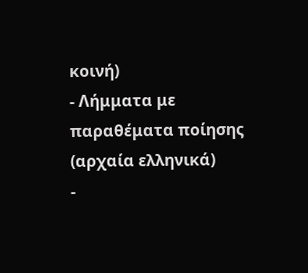κοινή)
- Λήμματα με παραθέματα ποίησης (αρχαία ελληνικά)
-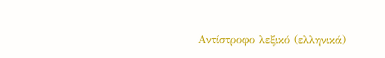Αντίστροφο λεξικό (ελληνικά)